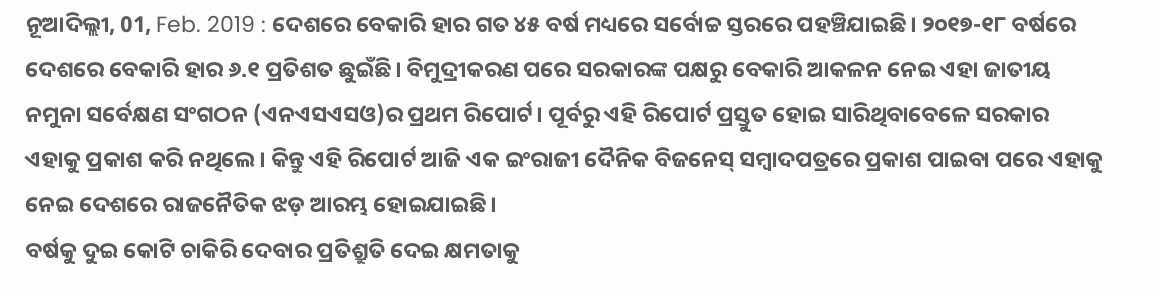ନୂଆଦିଲ୍ଲୀ, 01, Feb. 2019 : ଦେଶରେ ବେକାରି ହାର ଗତ ୪୫ ବର୍ଷ ମଧ୍ୟରେ ସର୍ବୋଚ୍ଚ ସ୍ତରରେ ପହଞ୍ଚିଯାଇଛି। ୨୦୧୭-୧୮ ବର୍ଷରେ ଦେଶରେ ବେକାରି ହାର ୬.୧ ପ୍ରତିଶତ ଛୁଇଁଛି। ବିମୁଦ୍ରୀକରଣ ପରେ ସରକାରଙ୍କ ପକ୍ଷରୁ ବେକାରି ଆକଳନ ନେଇ ଏହା ଜାତୀୟ ନମୁନା ସର୍ବେକ୍ଷଣ ସଂଗଠନ (ଏନଏସଏସଓ)ର ପ୍ରଥମ ରିପୋର୍ଟ। ପୂର୍ବରୁ ଏହି ରିପୋର୍ଟ ପ୍ରସ୍ତୁତ ହୋଇ ସାରିଥିବାବେଳେ ସରକାର ଏହାକୁ ପ୍ରକାଶ କରି ନଥିଲେ। କିନ୍ତୁ ଏହି ରିପୋର୍ଟ ଆଜି ଏକ ଇଂରାଜୀ ଦୈନିକ ବିଜନେସ୍ ସମ୍ବାଦପତ୍ରରେ ପ୍ରକାଶ ପାଇବା ପରେ ଏହାକୁ ନେଇ ଦେଶରେ ରାଜନୈତିକ ଝଡ଼ ଆରମ୍ଭ ହୋଇଯାଇଛି।
ବର୍ଷକୁ ଦୁଇ କୋଟି ଚାକିରି ଦେବାର ପ୍ରତିଶ୍ରୁତି ଦେଇ କ୍ଷମତାକୁ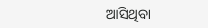ଆସିଥିବା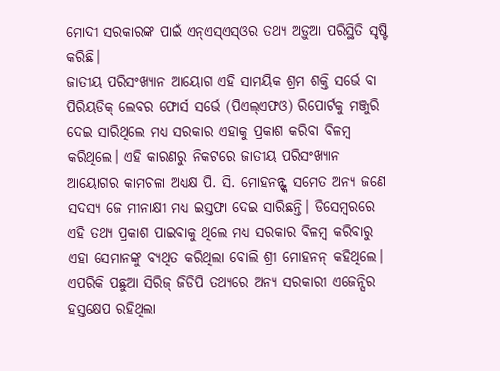ମୋଦୀ ସରକାରଙ୍କ ପାଇଁ ଏନ୍ଏସ୍ଏସ୍ଓର ତଥ୍ୟ ଅଡ଼ୁଆ ପରିସ୍ଥିତି ସୃଷ୍ଟି କରିଛି।
ଜାତୀୟ ପରିସଂଖ୍ୟାନ ଆୟୋଗ ଏହି ସାମୟିକ ଶ୍ରମ ଶକ୍ତି ସର୍ଭେ ବା ପିରିୟଡିକ୍ ଲେବର ଫୋର୍ସ ସର୍ଭେ (ପିଏଲ୍ଏଫଓ) ରିପୋର୍ଟକୁ ମଞ୍ଜୁରି ଦେଇ ସାରିଥିଲେ ମଧ୍ୟ ସରକାର ଏହାକୁ ପ୍ରକାଶ କରିବା ବିଳମ୍ବ କରିଥିଲେ। ଏହି କାରଣରୁ ନିକଟରେ ଜାତୀୟ ପରିସଂଖ୍ୟାନ ଆୟୋଗର କାମଚଳା ଅଧ୍ୟକ୍ଷ ପି. ସି. ମୋହନନ୍ଙ୍କ ସମେତ ଅନ୍ୟ ଜଣେ ସଦସ୍ୟ ଜେ ମୀନାକ୍ଷୀ ମଧ୍ୟ ଇସ୍ତଫା ଦେଇ ସାରିଛନ୍ତି। ଡିସେମ୍ବରରେ ଏହି ତଥ୍ୟ ପ୍ରକାଶ ପାଇବାକୁ ଥିଲେ ମଧ୍ୟ ସରକାର ବିଳମ୍ବ କରିବାରୁ ଏହା ସେମାନଙ୍କୁ ବ୍ୟଥିତ କରିଥିଲା ବୋଲି ଶ୍ରୀ ମୋହନନ୍ କହିଥିଲେ। ଏପରିକି ପଛୁଆ ସିରିଜ୍ ଜିଡିପି ତଥ୍ୟରେ ଅନ୍ୟ ସରକାରୀ ଏଜେନ୍ସିର ହସ୍ତକ୍ଷେପ ରହିଥିଲା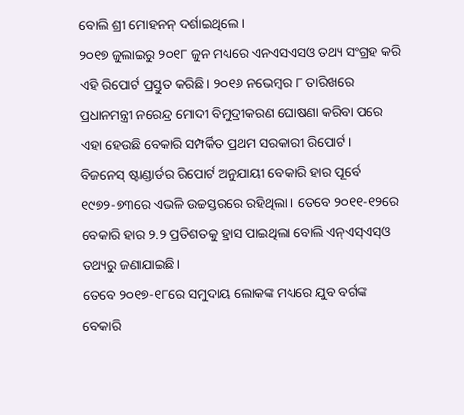ବୋଲି ଶ୍ରୀ ମୋହନନ୍ ଦର୍ଶାଇଥିଲେ।
୨୦୧୭ ଜୁଲାଇରୁ ୨୦୧୮ ଜୁନ ମଧ୍ୟରେ ଏନଏସଏସଓ ତଥ୍ୟ ସଂଗ୍ରହ କରି ଏହି ରିପୋର୍ଟ ପ୍ରସ୍ତୁତ କରିଛି। ୨୦୧୬ ନଭେମ୍ବର ୮ ତାରିଖରେ ପ୍ରଧାନମନ୍ତ୍ରୀ ନରେନ୍ଦ୍ର ମୋଦୀ ବିମୁଦ୍ରୀକରଣ ଘୋଷଣା କରିବା ପରେ ଏହା ହେଉଛି ବେକାରି ସମ୍ପର୍କିତ ପ୍ରଥମ ସରକାରୀ ରିପୋର୍ଟ।
ବିଜନେସ୍ ଷ୍ଟାଣ୍ଡାର୍ଡର ରିପୋର୍ଟ ଅନୁଯାୟୀ ବେକାରି ହାର ପୂର୍ବେ ୧୯୭୨-୭୩ରେ ଏଭଳି ଉଚ୍ଚସ୍ତରରେ ରହିଥିଲା। ତେବେ ୨୦୧୧-୧୨ରେ ବେକାରି ହାର ୨.୨ ପ୍ରତିଶତକୁ ହ୍ରାସ ପାଇଥିଲା ବୋଲି ଏନ୍ଏସ୍ଏସ୍ଓ ତଥ୍ୟରୁ ଜଣାଯାଇଛି।
ତେବେ ୨୦୧୭-୧୮ରେ ସମୁଦାୟ ଲୋକଙ୍କ ମଧ୍ୟରେ ଯୁବ ବର୍ଗଙ୍କ ବେକାରି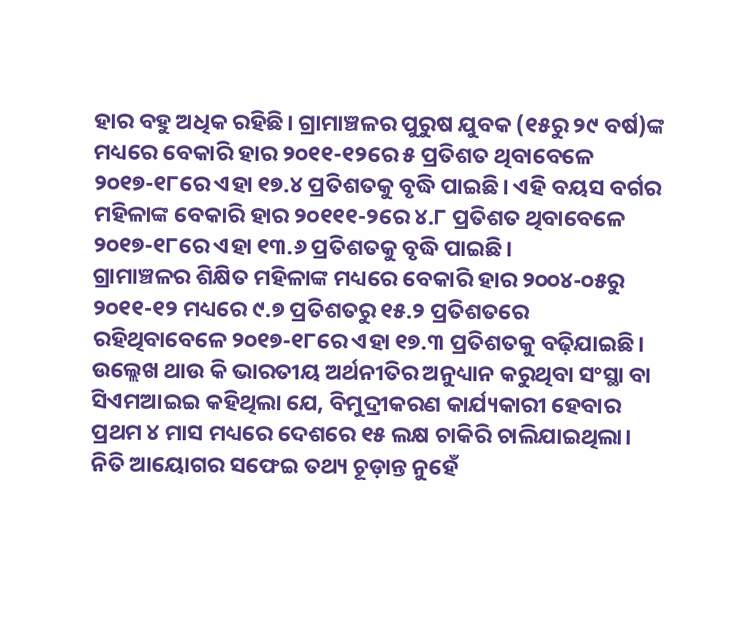ହାର ବହୁ ଅଧିକ ରହିଛି। ଗ୍ରାମାଞ୍ଚଳର ପୁରୁଷ ଯୁବକ (୧୫ରୁ ୨୯ ବର୍ଷ)ଙ୍କ ମଧ୍ୟରେ ବେକାରି ହାର ୨୦୧୧-୧୨ରେ ୫ ପ୍ରତିଶତ ଥିବାବେଳେ ୨୦୧୭-୧୮ରେ ଏହା ୧୭.୪ ପ୍ରତିଶତକୁ ବୃଦ୍ଧି ପାଇଛି। ଏହି ବୟସ ବର୍ଗର ମହିଳାଙ୍କ ବେକାରି ହାର ୨୦୧୧୧-୨ରେ ୪.୮ ପ୍ରତିଶତ ଥିବାବେଳେ ୨୦୧୭-୧୮ରେ ଏହା ୧୩.୬ ପ୍ରତିଶତକୁ ବୃଦ୍ଧି ପାଇଛି।
ଗ୍ରାମାଞ୍ଚଳର ଶିକ୍ଷିତ ମହିଳାଙ୍କ ମଧ୍ୟରେ ବେକାରି ହାର ୨୦୦୪-୦୫ରୁ ୨୦୧୧-୧୨ ମଧ୍ୟରେ ୯.୭ ପ୍ରତିଶତରୁ ୧୫.୨ ପ୍ରତିଶତରେ ରହିଥିବାବେଳେ ୨୦୧୭-୧୮ରେ ଏହା ୧୭.୩ ପ୍ରତିଶତକୁ ବଢ଼ିଯାଇଛି।
ଉଲ୍ଲେଖ ଥାଉ କି ଭାରତୀୟ ଅର୍ଥନୀତିର ଅନୁଧ୍ୟାନ କରୁଥିବା ସଂସ୍ଥା ବା ସିଏମଆଇଇ କହିଥିଲା ଯେ, ବିମୁଦ୍ରୀକରଣ କାର୍ଯ୍ୟକାରୀ ହେବାର ପ୍ରଥମ ୪ ମାସ ମଧ୍ୟରେ ଦେଶରେ ୧୫ ଲକ୍ଷ ଚାକିରି ଚାଲିଯାଇଥିଲା।
ନିତି ଆୟୋଗର ସଫେଇ ତଥ୍ୟ ଚୂଡ଼ାନ୍ତ ନୁହେଁ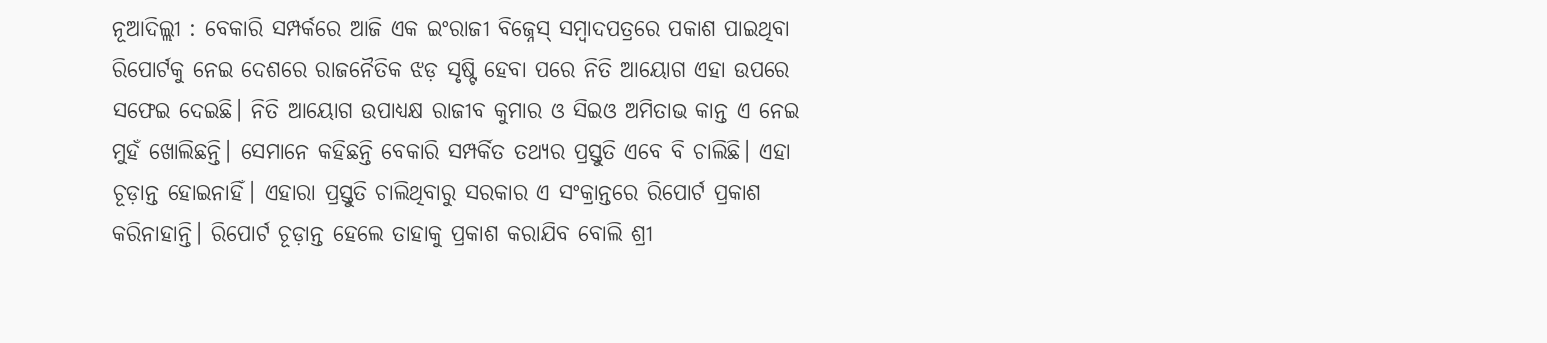ନୂଆଦିଲ୍ଲୀ : ବେକାରି ସମ୍ପର୍କରେ ଆଜି ଏକ ଇଂରାଜୀ ବିଜ୍ନେସ୍ ସମ୍ବାଦପତ୍ରରେ ପକାଶ ପାଇଥିବା ରିପୋର୍ଟକୁ ନେଇ ଦେଶରେ ରାଜନୈତିକ ଝଡ଼ ସୃଷ୍ଟି ହେବା ପରେ ନିତି ଆୟୋଗ ଏହା ଉପରେ ସଫେଇ ଦେଇଛି। ନିତି ଆୟୋଗ ଉପାଧ୍ୟକ୍ଷ ରାଜୀବ କୁମାର ଓ ସିଇଓ ଅମିତାଭ କାନ୍ତ ଏ ନେଇ ମୁହଁ ଖୋଲିଛନ୍ତି। ସେମାନେ କହିଛନ୍ତି ବେକାରି ସମ୍ପର୍କିତ ତଥ୍ୟର ପ୍ରସ୍ତୁତି ଏବେ ବି ଚାଲିଛି। ଏହା ଚୂଡ଼ାନ୍ତ ହୋଇନାହିଁ। ଏହାରା ପ୍ରସ୍ତୁତି ଚାଲିଥିବାରୁ ସରକାର ଏ ସଂକ୍ରାନ୍ତରେ ରିପୋର୍ଟ ପ୍ରକାଶ କରିନାହାନ୍ତି। ରିପୋର୍ଟ ଚୂଡ଼ାନ୍ତ ହେଲେ ତାହାକୁ ପ୍ରକାଶ କରାଯିବ ବୋଲି ଶ୍ରୀ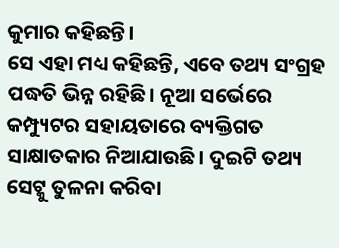କୁମାର କହିଛନ୍ତି।
ସେ ଏହା ମଧ୍ୟ କହିଛନ୍ତି, ଏବେ ତଥ୍ୟ ସଂଗ୍ରହ ପଦ୍ଧତି ଭିନ୍ନ ରହିଛି। ନୂଆ ସର୍ଭେରେ କମ୍ପ୍ୟୁଟର ସହାୟତାରେ ବ୍ୟକ୍ତିଗତ ସାକ୍ଷାତକାର ନିଆଯାଉଛି। ଦୁଇଟି ତଥ୍ୟ ସେଟ୍କୁ ତୁଳନା କରିବା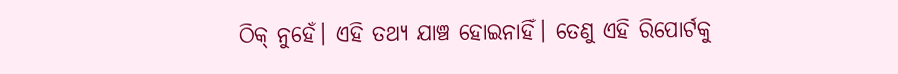ଠିକ୍ ନୁହେଁ। ଏହି ତଥ୍ୟ ଯାଞ୍ଚ ହୋଇନାହିଁ। ତେଣୁ ଏହି ରିପୋର୍ଟକୁ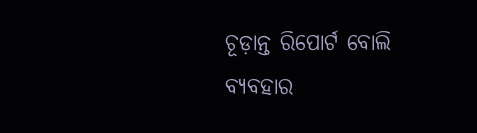ଚୂଡ଼ାନ୍ତ ରିପୋର୍ଟ ବୋଲି ବ୍ୟବହାର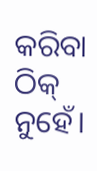କରିବା ଠିକ୍ ନୁହେଁ।